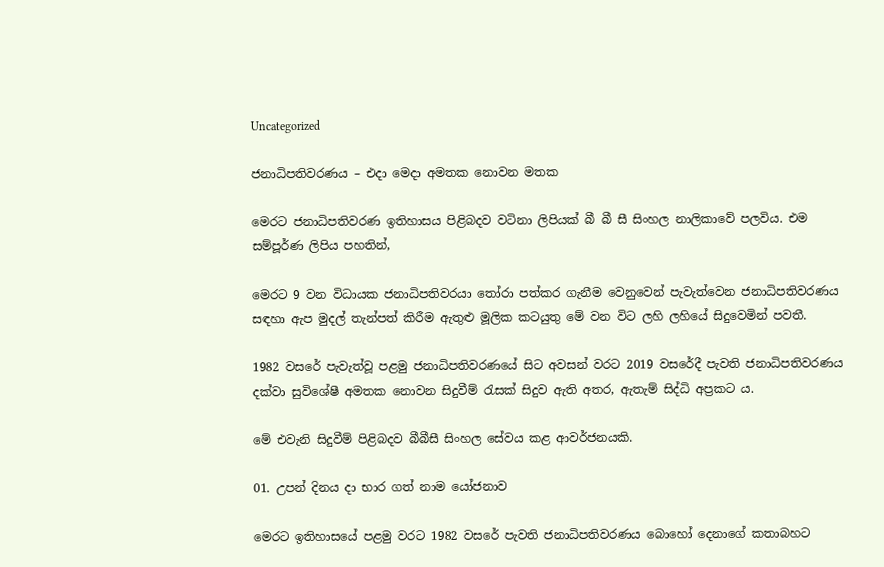Uncategorized

ජනාධිපතිවරණය – එදා මෙදා අමතක නොවන මතක

මෙරට ජනාධිපතිවරණ ඉතිහාසය පිළිබදව වටිනා ලිපියක් බී බී සී සිංහල නාලිකාවේ පලවිය. එම සම්පූර්ණ ලිපිය පහතින්,

මෙරට 9 වන විධායක ජනාධිපතිවරයා තෝරා පත්කර ගැනීම වෙනුවෙන් පැවැත්වෙන ජනාධිපතිවරණය සඳහා ඇප මුදල් තැන්පත් කිරීම ඇතුළු මූලික කටයුතු මේ වන විට ලහි ලහියේ සිදුවෙමින් පවතී.

1982 වසරේ පැවැත්වූ පළමු ජනාධිපතිවරණයේ සිට අවසන් වරට 2019 වසරේදී පැවති ජනාධිපතිවරණය දක්වා සුවිශේෂී අමතක නොවන සිදුවීම් රැසක් සිදුව ඇති අතර, ඇතැම් සිද්ධි අප්‍රකට ය.

මේ එවැනි සිදුවීම් පිළිබදව බීබීසී සිංහල සේවය කළ ආවර්ජනයකි.

01. උපන් දිනය දා භාර ගත් නාම යෝජනාව

මෙරට ඉතිහාසයේ පළමු වරට 1982 වසරේ පැවති ජනාධිපතිවරණය බොහෝ දෙනාගේ කතාබහට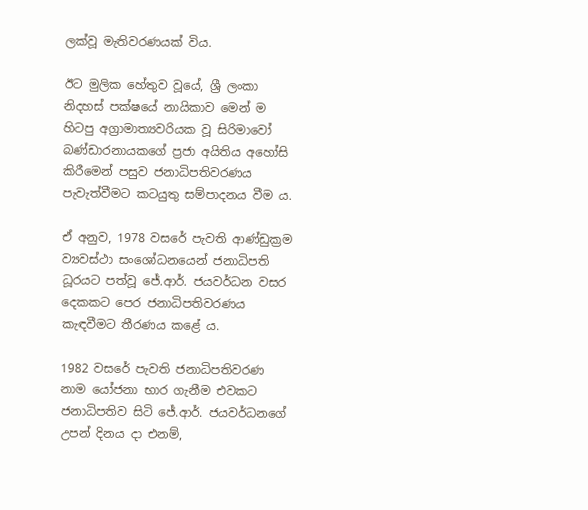ලක්වූ මැතිවරණයක් විය.

ඊට මුලික හේතුව වූයේ, ශ්‍රී ලංකා නිදහස් පක්ෂයේ නායිකාව මෙන් ම හිටපු අග්‍රාමාත්‍යවරියක වූ සිරිමාවෝ බණ්ඩාරනායකගේ ප්‍රජා අයිතිය අහෝසි කිරීමෙන් පසුව ජනාධිපතිවරණය පැවැත්වීමට කටයුතු සම්පාදනය වීම ය.

ඒ අනුව, 1978 වසරේ පැවති ආණ්ඩුක්‍රම ව්‍යවස්ථා සංශෝධනයෙන් ජනාධිපති ධූරයට පත්වූ ජේ.ආර්. ජයවර්ධන වසර දෙකකට පෙර ජනාධිපතිවරණය කැඳවීමට තීරණය කළේ ය.

1982 වසරේ පැවති ජනාධිපතිවරණ නාම යෝජනා භාර ගැනීම එවකට ජනාධිපතිව සිටි ජේ.ආර්. ජයවර්ධනගේ උපන් දිනය දා එනම්,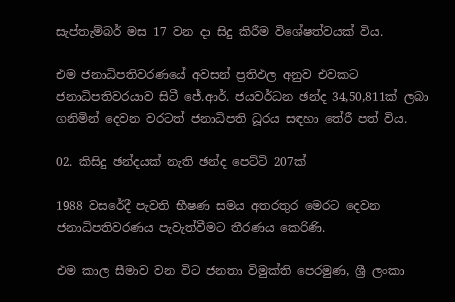සැප්තැම්බර් මස 17 වන දා සිදු කිරීම විශේෂත්වයක් විය.

එම ජනාධිපතිවරණයේ අවසන් ප්‍රතිඵල අනුව එවකට ජනාධිපතිවරයාව සිටී ජේ.ආර්. ජයවර්ධන ඡන්ද 34,50,811ක් ලබා ගනිමින් දෙවන වරටත් ජනාධිපති ධූරය සඳහා තේරී පත් විය.

02. කිසිදු ඡන්දයක් නැති ඡන්ද පෙට්ටි 207ක්

1988 වසරේදී පැවති භීෂණ සමය අතරතුර මෙරට දෙවන ජනාධිපතිවරණය පැවැත්වීමට තීරණය කෙරිණි.

එම කාල සීමාව වන විට ජනතා විමුක්ති පෙරමුණ, ශ්‍රී ලංකා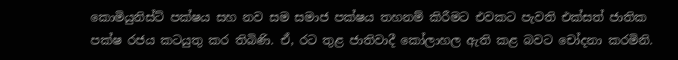කොමියුනිස්ට් පක්ෂය සහ නව සම සමාජ පක්ෂය තහනම් කිරීමට එවකට පැවති එක්සත් ජාතික පක්ෂ රජය කටයුතු කර තිබිණි. ඒ, රට තුළ ජාතිවාදී කෝලාහල ඇති කළ බවට චෝදනා කරමිනි.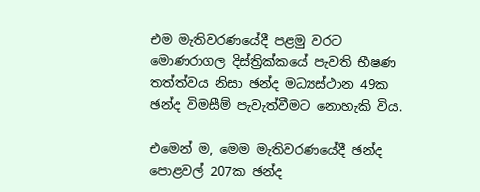එම මැතිවරණයේදී පළමු වරට මොණරාගල දිස්ත්‍රික්කයේ පැවති භීෂණ තත්ත්වය නිසා ඡන්ද මධ්‍යස්ථාන 49ක ඡන්ද විමසීම් පැවැත්වීමට නොහැකි විය.

එමෙන් ම, මෙම මැතිවරණයේදී ඡන්ද පොළවල් 207ක ඡන්ද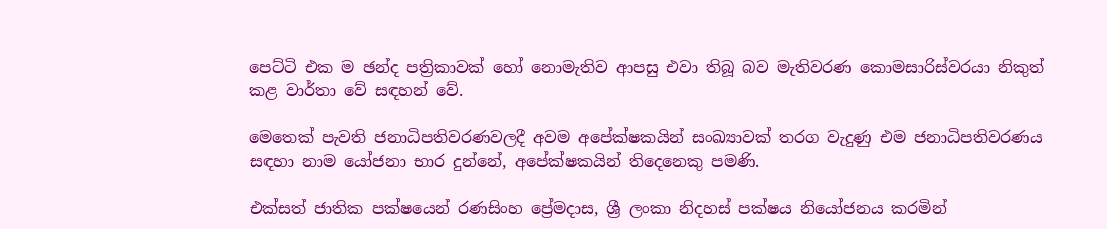පෙට්ටි එක ම ඡන්ද පත්‍රිකාවක් හෝ නොමැතිව ආපසු එවා තිබූ බව මැතිවරණ කොමසාරිස්වරයා නිකුත් කළ වාර්තා වේ සඳහන් වේ.

මෙතෙක් පැවති ජනාධිපතිවරණවලදී අවම අපේක්ෂකයින් සංඛ්‍යාවක් තරග වැදුණු එම ජනාධිපතිවරණය සඳහා නාම යෝජනා භාර දුන්නේ, අපේක්ෂකයින් තිදෙනෙකු පමණි.

එක්සත් ජාතික පක්ෂයෙන් රණසිංහ ප්‍රේමදාස, ශ්‍රී ලංකා නිදහස් පක්ෂය නියෝජනය කරමින්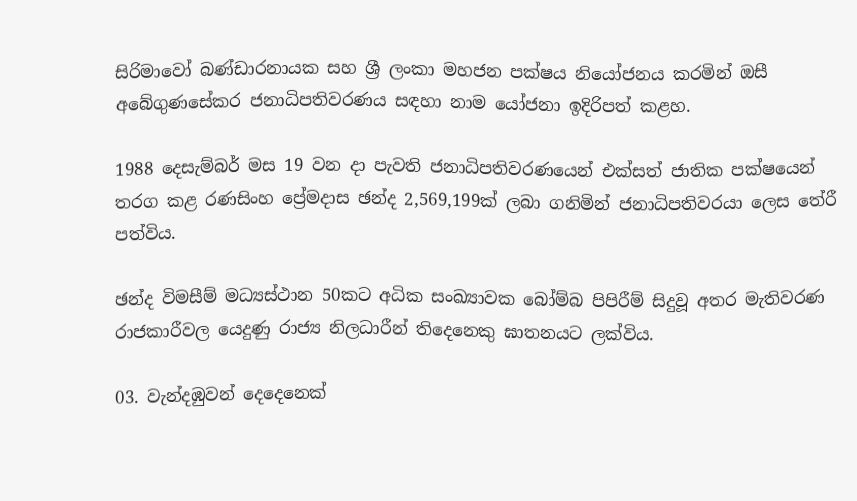සිරිමාවෝ බණ්ඩාරනායක සහ ශ්‍රී ලංකා මහජන පක්ෂය නියෝජනය කරමින් ඔසී අබේගුණසේකර ජනාධිපතිවරණය සඳහා නාම යෝජනා ඉදිරිපත් කළහ.

1988 දෙසැම්බර් මස 19 වන දා පැවති ජනාධිපතිවරණයෙන් එක්සත් ජාතික පක්ෂයෙන් තරග කළ රණසිංහ ප්‍රේමදාස ඡන්ද 2,569,199ක් ලබා ගනිමින් ජනාධිපතිවරයා ලෙස තේරී පත්විය.

ඡන්ද විමසීම් මධ්‍යස්ථාන 50කට අධික සංඛ්‍යාවක බෝම්බ පිපිරීම් සිදුවූ අතර මැතිවරණ රාජකාරීවල යෙදුණු රාජ්‍ය නිලධාරීන් තිදෙනෙකු ඝාතනයට ලක්විය.

03. වැන්දඹුවන් දෙදෙනෙක්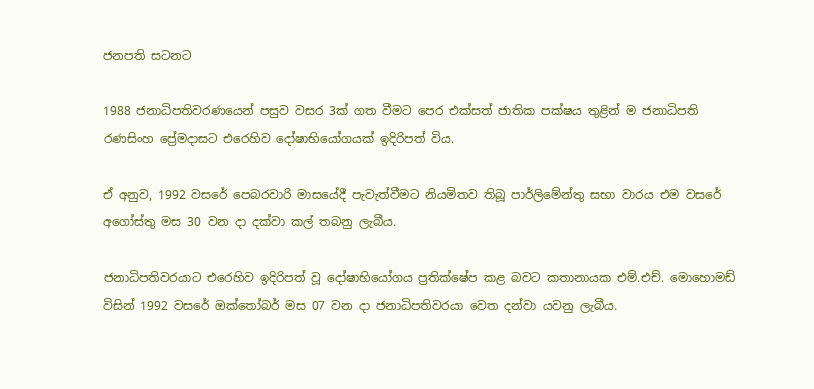ජනපති සටනට

1988 ජනාධිපතිවරණයෙන් පසුව වසර 3ක් ගත වීමට පෙර එක්සත් ජාතික පක්ෂය තුළින් ම ජනාධිපති රණසිංහ ප්‍රේමදාසට එරෙහිව දෝෂාභියෝගයක් ඉදිරිපත් විය.

ඒ අනුව, 1992 වසරේ පෙබරවාරි මාසයේදී පැවැත්වීමට නියමිතව තිබූ පාර්ලිමේන්තු සභා වාරය එම වසරේ අගෝස්තු මස 30 වන දා දක්වා කල් තබනු ලැබීය.

ජනාධිපතිවරයාට එරෙහිව ඉදිරිපත් වූ දෝෂාභියෝගය ප්‍රතික්ෂේප කළ බවට කතානායක එම්.එච්. මොහොමඩ් විසින් 1992 වසරේ ඔක්තෝබර් මස 07 වන දා ජනාධිපතිවරයා වෙත දන්වා යවනු ලැබීය.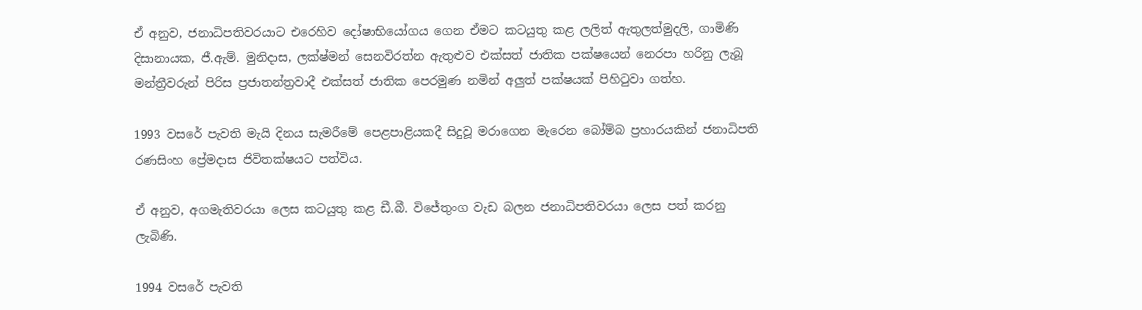ඒ අනුව, ජනාධිපතිවරයාට එරෙහිව දෝෂාභියෝගය ගෙන ඒමට කටයුතු කළ ලලිත් ඇතුලත්මුදලි, ගාමිණි දිසානායක, ජී.ඇම්. මුනිදාස, ලක්ෂ්මන් සෙනවිරත්න ඇතුළුව එක්සත් ජාතික පක්ෂයෙන් නෙරපා හරිනු ලැබූ මන්ත්‍රීවරුන් පිරිස ප්‍රජාතන්ත්‍රවාදී එක්සත් ජාතික පෙරමුණ නමින් අලුත් පක්ෂයක් පිහිටුවා ගත්හ.

1993 වසරේ පැවති මැයි දිනය සැමරීමේ පෙළපාළියකදී සිදුවූ මරාගෙන මැරෙන බෝම්බ ප්‍රහාරයකින් ජනාධිපති රණසිංහ ප්‍රේමදාස ජිවිතක්ෂයට පත්විය.

ඒ අනුව, අගමැතිවරයා ලෙස කටයුතු කළ ඩී.බී. විජේතුංග වැඩ බලන ජනාධිපතිවරයා ලෙස පත් කරනු ලැබිණි.

1994 වසරේ පැවති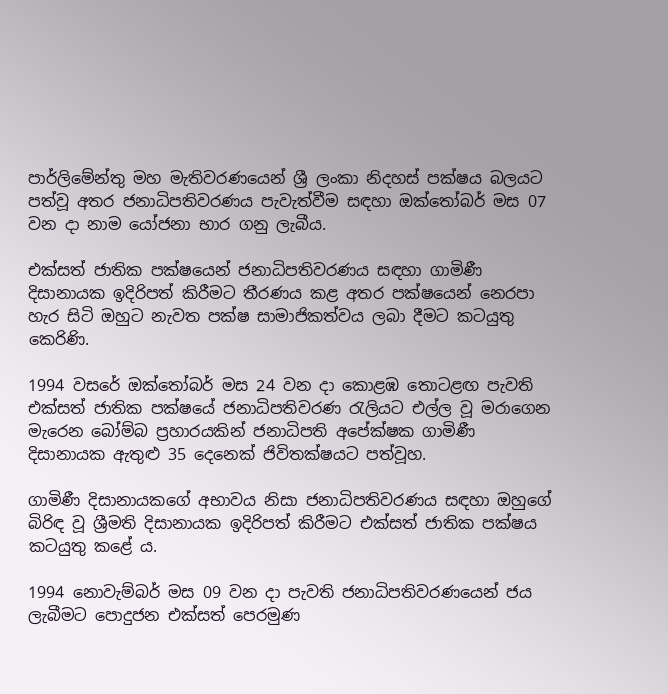පාර්ලිමේන්තු මහ මැතිවරණයෙන් ශ්‍රී ලංකා නිදහස් පක්ෂය බලයට පත්වූ අතර ජනාධිපතිවරණය පැවැත්වීම සඳහා ඔක්තෝබර් මස 07 වන දා නාම යෝජනා භාර ගනු ලැබීය.

එක්සත් ජාතික පක්ෂයෙන් ජනාධිපතිවරණය සඳහා ගාමිණී දිසානායක ඉදිරිපත් කිරීමට තීරණය කළ අතර පක්ෂයෙන් නෙරපා හැර සිටි ඔහුට නැවත පක්ෂ සාමාජිකත්වය ලබා දීමට කටයුතු කෙරිණි.

1994 වසරේ ඔක්තෝබර් මස 24 වන දා කොළඹ තොටළඟ පැවති එක්සත් ජාතික පක්ෂයේ ජනාධිපතිවරණ රැලියට එල්ල වූ මරාගෙන මැරෙන බෝම්බ ප්‍රහාරයකින් ජනාධිපති අපේක්ෂක ගාමිණී දිසානායක ඇතුළු 35 දෙනෙක් ජිවිතක්ෂයට පත්වූහ.

ගාමිණී දිසානායකගේ අභාවය නිසා ජනාධිපතිවරණය සඳහා ඔහුගේ බිරිඳ වූ ශ්‍රීමති දිසානායක ඉදිරිපත් කිරීමට එක්සත් ජාතික පක්ෂය කටයුතු කළේ ය.

1994 නොවැම්බර් මස 09 වන දා පැවති ජනාධිපතිවරණයෙන් ජය ලැබීමට පොදුජන එක්සත් පෙරමුණ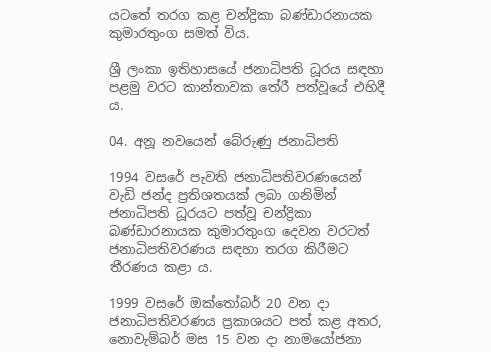යටතේ තරග කළ චන්ද්‍රිකා බණ්ඩාරනායක කුමාරතුංග සමත් විය.

ශ්‍රී ලංකා ඉතිහාසයේ ජනාධිපති ධූරය සඳහා පළමු වරට කාන්තාවක තේරී පත්වූයේ එහිදී ය.

04. අනූ නවයෙන් බේරුණු ජනාධිපති

1994 වසරේ පැවති ජනාධිපතිවරණයෙන් වැඩි ජන්ද ප්‍රතිශතයක් ලබා ගනිමින් ජනාධිපති ධූරයට පත්වූ චන්ද්‍රිකා බණ්ඩාරනායක කුමාරතුංග දෙවන වරටත් ජනාධිපතිවරණය සඳහා තරග කිරීමට තීරණය කළා ය.

1999 වසරේ ඔක්තෝබර් 20 වන දා ජනාධිපතිවරණය ප්‍රකාශයට පත් කළ අතර, නොවැම්බර් මස 15 වන දා නාමයෝජනා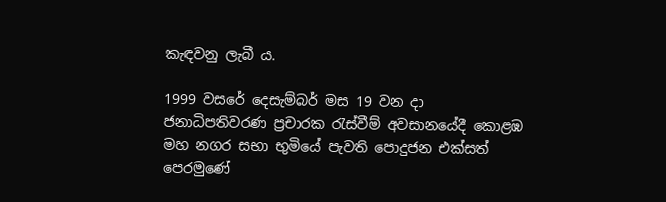කැඳවනු ලැබී ය.

1999 වසරේ දෙසැම්බර් මස 19 වන දා ජනාධිපතිවරණ ප්‍රචාරක රැස්වීම් අවසානයේදී කොළඹ මහ නගර සභා භුමියේ පැවති පොදුජන එක්සත් පෙරමුණේ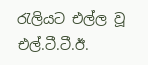රැලියට එල්ල වූ එල්.ටී.ටී.ඊ.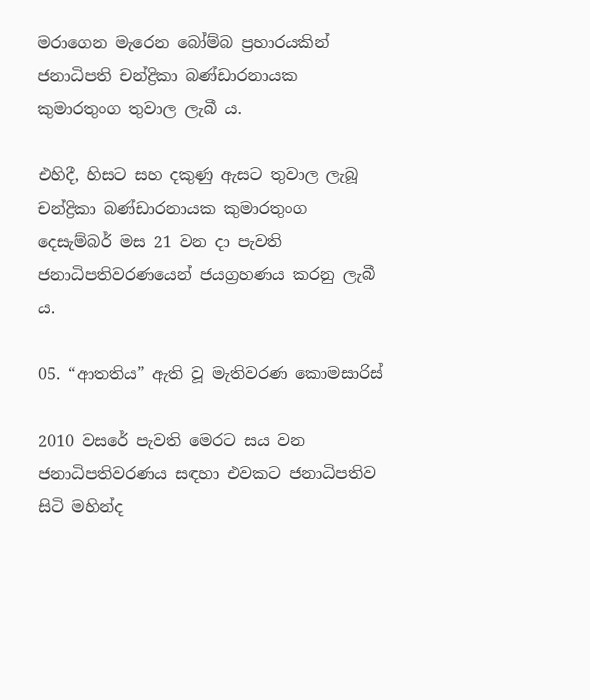මරාගෙන මැරෙන බෝම්බ ප්‍රහාරයකින් ජනාධිපති චන්ද්‍රිකා බණ්ඩාරනායක කුමාරතුංග තුවාල ලැබී ය.

එහිදී, හිසට සහ දකුණු ඇසට තුවාල ලැබූ චන්ද්‍රිකා බණ්ඩාරනායක කුමාරතුංග දෙසැම්බර් මස 21 වන දා පැවති ජනාධිපතිවරණයෙන් ජයග්‍රහණය කරනු ලැබී ය.

05. “ආතතිය” ඇති වූ මැතිවරණ කොමසාරිස්

2010 වසරේ පැවති මෙරට සය වන ජනාධිපතිවරණය සඳහා එවකට ජනාධිපතිව සිටි මහින්ද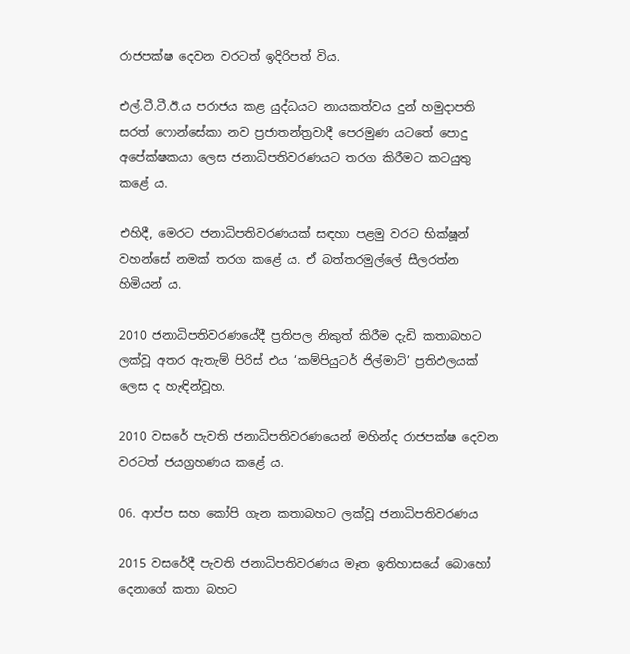රාජපක්ෂ දෙවන වරටත් ඉදිරිපත් විය.

එල්.ටී.ටී.ඊ.ය පරාජය කළ යුද්ධයට නායකත්වය දුන් හමුදාපති සරත් ෆොන්සේකා නව ප්‍රජාතන්ත්‍රවාදී පෙරමුණ යටතේ පොදු අපේක්ෂකයා ලෙස ජනාධිපතිවරණයට තරග කිරීමට කටයුතු කළේ ය.

එහිදී, මෙරට ජනාධිපතිවරණයක් සඳහා පළමු වරට භික්ෂූන් වහන්සේ නමක් තරග කළේ ය. ඒ බත්තරමුල්ලේ සීලරත්න හිමියන් ය.

2010 ජනාධිපතිවරණයේදී ප්‍රතිපල නිකුත් කිරීම දැඩි කතාබහට ලක්වූ අතර ඇතැම් පිරිස් එය ‘කම්පියුටර් ජිල්මාට්’ ප්‍රතිඵලයක් ලෙස ද හැඳින්වූහ.

2010 වසරේ පැවති ජනාධිපතිවරණයෙන් මහින්ද රාජපක්ෂ දෙවන වරටත් ජයග්‍රහණය කළේ ය.

06. ආප්ප සහ කෝපි ගැන කතාබහට ලක්වූ ජනාධිපතිවරණය

2015 වසරේදී පැවති ජනාධිපතිවරණය මෑත ඉතිහාසයේ බොහෝ දෙනාගේ කතා බහට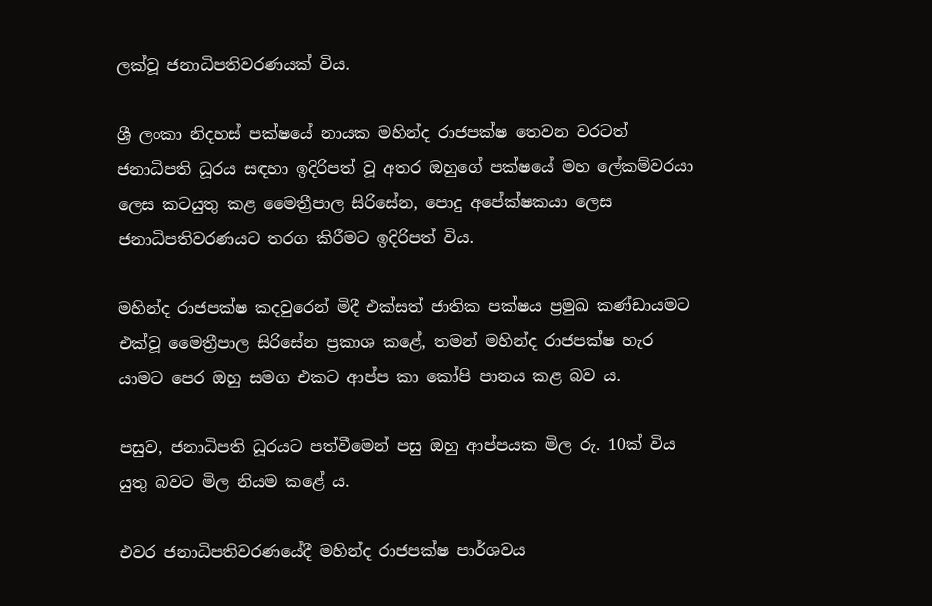ලක්වූ ජනාධිපතිවරණයක් විය.

ශ්‍රී ලංකා නිදහස් පක්ෂයේ නායක මහින්ද රාජපක්ෂ තෙවන වරටත් ජනාධිපති ධූරය සඳහා ඉදිරිපත් වූ අතර ඔහුගේ පක්ෂයේ මහ ලේකම්වරයා ලෙස කටයුතු කළ මෛත්‍රීපාල සිරිසේන, පොදු අපේක්ෂකයා ලෙස ජනාධිපතිවරණයට තරග කිරීමට ඉදිරිපත් විය.

මහින්ද රාජපක්ෂ කදවුරෙන් මිදී එක්සත් ජාතික පක්ෂය ප්‍රමුඛ කණ්ඩායමට එක්වූ මෛත්‍රීපාල සිරිසේන ප්‍රකාශ කළේ, තමන් මහින්ද රාජපක්ෂ හැර යාමට පෙර ඔහු සමග එකට ආප්ප කා කෝපි පානය කළ බව ය.

පසුව, ජනාධිපති ධූරයට පත්වීමෙන් පසු ඔහු ආප්පයක මිල රු. 10ක් විය යුතු බවට මිල නියම කළේ ය.

එවර ජනාධිපතිවරණයේදී මහින්ද රාජපක්ෂ පාර්ශවය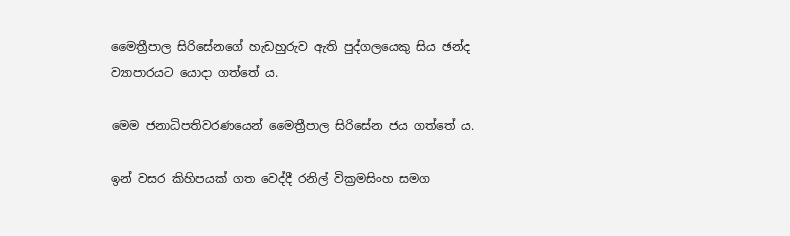මෛත්‍රීපාල සිරිසේනගේ හැඩහුරුව ඇති පුද්ගලයෙකු සිය ඡන්ද ව්‍යාපාරයට යොදා ගත්තේ ය.

මෙම ජනාධිපතිවරණයෙන් මෛත්‍රීපාල සිරිසේන ජය ගත්තේ ය.

ඉන් වසර කිහිපයක් ගත වෙද්දී රනිල් වික්‍රමසිංහ සමග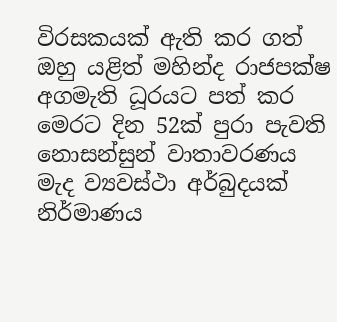විරසකයක් ඇති කර ගත් ඔහු යළිත් මහින්ද රාජපක්ෂ අගමැති ධූරයට පත් කර මෙරට දින 52ක් පුරා පැවති නොසන්සුන් වාතාවරණය මැද ව්‍යවස්ථා අර්බුදයක් නිර්මාණය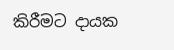කිරීමට දායක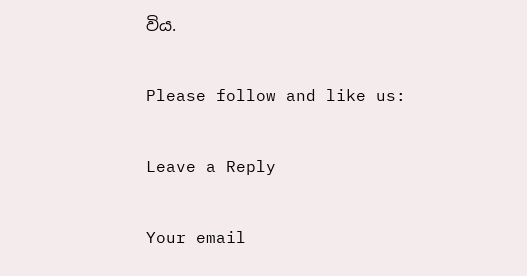විය.

Please follow and like us:

Leave a Reply

Your email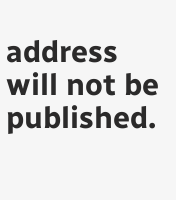address will not be published.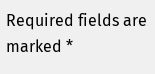Required fields are marked *